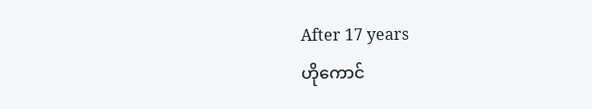After 17 years
ဟိုကောင်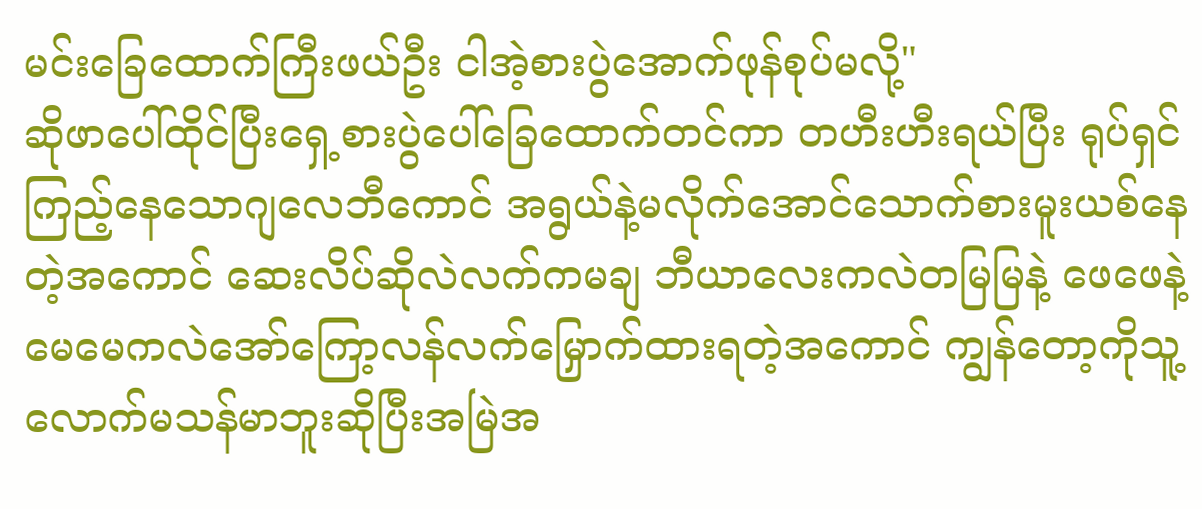မင်းခြေထောက်ကြီးဖယ်ဦး ငါအဲ့စားပွဲအောက်ဖုန်စုပ်မလို့"
ဆိုဖာပေါ်ထိုင်ပြီးရှေ့စားပွဲပေါ်ခြေထောက်တင်ကာ တဟီးဟီးရယ်ပြီး ရုပ်ရှင်ကြည့်နေသောဂျလေဘီကောင် အရွယ်နဲ့မလိုက်အောင်သောက်စားမူးယစ်နေတဲ့အကောင် ဆေးလိပ်ဆိုလဲလက်ကမချ ဘီယာလေးကလဲတမြမြနဲ့ ဖေဖေနဲ့မေမေကလဲအော်ကြော့လန်လက်မြှောက်ထားရတဲ့အကောင် ကျွန်တော့ကိုသူ့လောက်မသန်မာဘူးဆိုပြီးအမြဲအ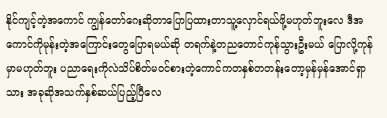နိုင်ကျင့်တဲ့အကောင် ကျွန်တော်ဂေးဆိုတာပြောပြထားတာသူ့လှောင်ရယ်ဖို့မဟုတ်ဘူးလေ ဒီအကောင်ကိုမုန်းတဲ့အကြောင်းတွေပြောရမယ်ဆို တရက်နဲ့တညတောင်ကုန်သွားဦးမယ် ပြောလို့ကုန်မှာမဟုတ်ဘူး ပညာရေးကိုလဲသိပ်စိတ်မဝင်စားတဲ့ကောင်ကတနှစ်တတန်းတော့မှန်မှန်အောင်ရှာသား အခုဆိုအသက်နှစ်ဆယ်ပြည့်ပြီလေ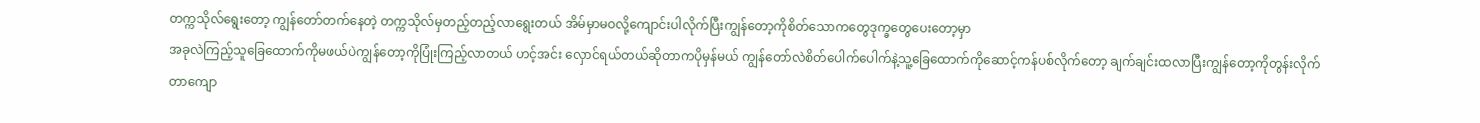တက္ကသိုလ်ရွေးတော့ ကျွန်တော်တက်နေတဲ့ တက္ကသိုလ်မှတည့်တည့်လာရွေးတယ် အိမ်မှာမဝလို့ကျောင်းပါလိုက်ပြီးကျွန်တော့ကိုစိတ်သောကတွေဒုက္ခတွေပေးတော့မှာ
အခုလဲကြည့်သူခြေထောက်ကိုမဖယ်ပဲကျွန်တော့ကိုပြုံးကြည့်လာတယ် ဟင့်အင်း လှောင်ရယ်တယ်ဆိုတာကပိုမှန်မယ် ကျွန်တော်လဲစိတ်ပေါက်ပေါက်နဲ့သူ့ခြေထောက်ကိုဆောင့်ကန်ပစ်လိုက်တော့ ချက်ချင်းထလာပြီးကျွန်တော့ကိုတွန်းလိုက်တာကျော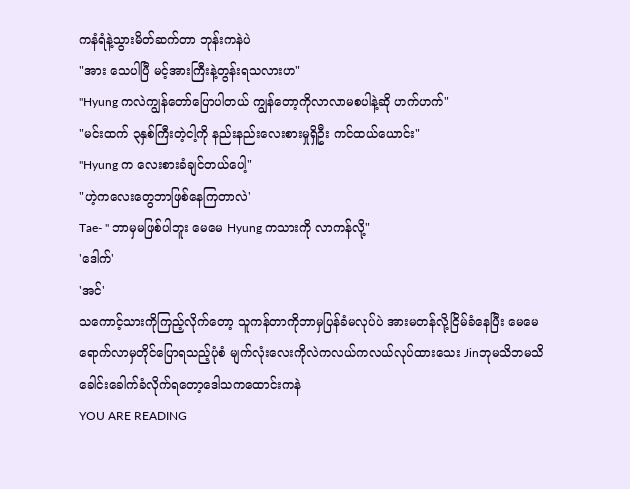ကနံရံနဲ့သွားမိတ်ဆက်တာ ဘုန်းကနဲပဲ
"အား သေပါပြီ မင့်အားကြီးနဲ့တွန်းရသလားဟ"
"Hyung ကလဲကျွန်တော်ပြောပါတယ် ကျွန်တော့ကိုလာလာမစပါနဲ့ဆို ဟက်ဟက်"
"မင်းထက် ၃နှစ်ကြီးတဲ့ငါ့ကို နည်းနည်းလေးစားမှုရှိဦး ကင်ထယ်ယောင်း"
"Hyung က လေးစားခံချင်တယ်ပေါ့"
"ဟဲ့ကလေးတွေဘာဖြစ်နေကြတာလဲ'
Tae- " ဘာမှမဖြစ်ပါဘူး မေမေ Hyung ကသားကို လာကန်လို့"
'ဒေါက်'
'အင်'
သကောင့်သားကိုကြည့်လိုက်တော့ သူကန်တာကိုဘာမှပြန်ခံမလုပ်ပဲ အားမတန်လို့ငြိမ်ခံနေပြီး မေမေရောက်လာမှတိုင်ပြောရသည့်ပုံစံ မျက်လုံးလေးကိုလဲကလယ်ကလယ်လုပ်ထားသေး Jinဘုမသိဘမသိခေါင်းခေါက်ခံလိုက်ရတော့ဒေါသကထောင်းကနဲ
YOU ARE READING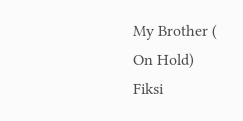My Brother ( On Hold)
Fiksi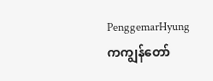PenggemarHyung ကကျွန်တော်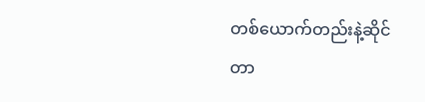တစ်ယောက်တည်းနဲ့ဆိုင်တာ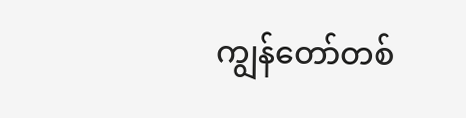ကျွန်တော်တစ်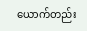ယောက်တည်း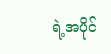ရဲ့အပိုင်